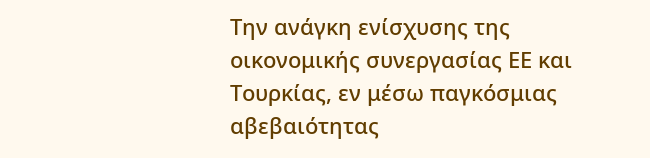Την ανάγκη ενίσχυσης της οικονομικής συνεργασίας ΕΕ και Τουρκίας, εν μέσω παγκόσμιας αβεβαιότητας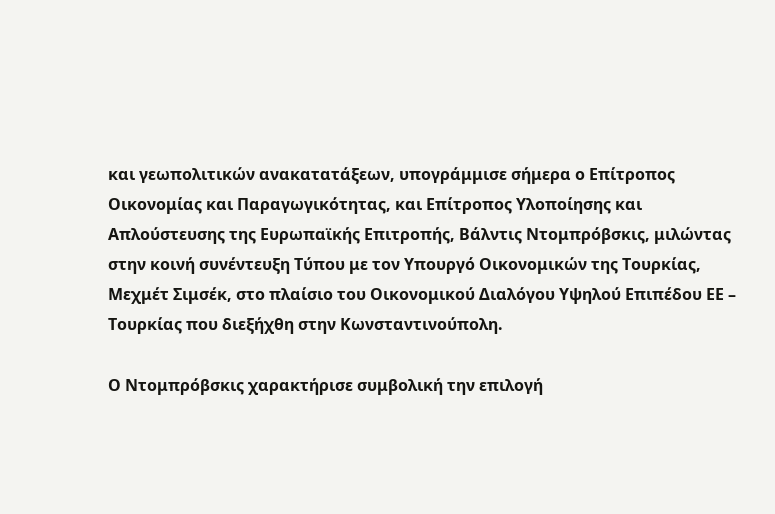και γεωπολιτικών ανακατατάξεων, υπογράμμισε σήμερα ο Επίτροπος Οικονομίας και Παραγωγικότητας, και Επίτροπος Υλοποίησης και Απλούστευσης της Ευρωπαϊκής Επιτροπής, Βάλντις Ντομπρόβσκις, μιλώντας στην κοινή συνέντευξη Τύπου με τον Υπουργό Οικονομικών της Τουρκίας, Μεχμέτ Σιμσέκ, στο πλαίσιο του Οικονομικού Διαλόγου Υψηλού Επιπέδου ΕΕ – Τουρκίας που διεξήχθη στην Κωνσταντινούπολη.

Ο Ντομπρόβσκις χαρακτήρισε συμβολική την επιλογή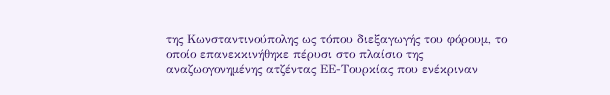της Κωνσταντινούπολης ως τόπου διεξαγωγής του φόρουμ, το οποίο επανεκκινήθηκε πέρυσι στο πλαίσιο της αναζωογονημένης ατζέντας ΕΕ-Τουρκίας που ενέκριναν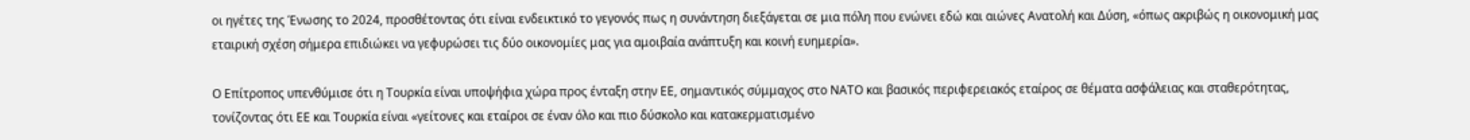οι ηγέτες της Ένωσης το 2024, προσθέτοντας ότι είναι ενδεικτικό το γεγονός πως η συνάντηση διεξάγεται σε μια πόλη που ενώνει εδώ και αιώνες Ανατολή και Δύση, «όπως ακριβώς η οικονομική μας εταιρική σχέση σήμερα επιδιώκει να γεφυρώσει τις δύο οικονομίες μας για αμοιβαία ανάπτυξη και κοινή ευημερία».

Ο Επίτροπος υπενθύμισε ότι η Τουρκία είναι υποψήφια χώρα προς ένταξη στην ΕΕ, σημαντικός σύμμαχος στο ΝΑΤΟ και βασικός περιφερειακός εταίρος σε θέματα ασφάλειας και σταθερότητας, τονίζοντας ότι ΕΕ και Τουρκία είναι «γείτονες και εταίροι σε έναν όλο και πιο δύσκολο και κατακερματισμένο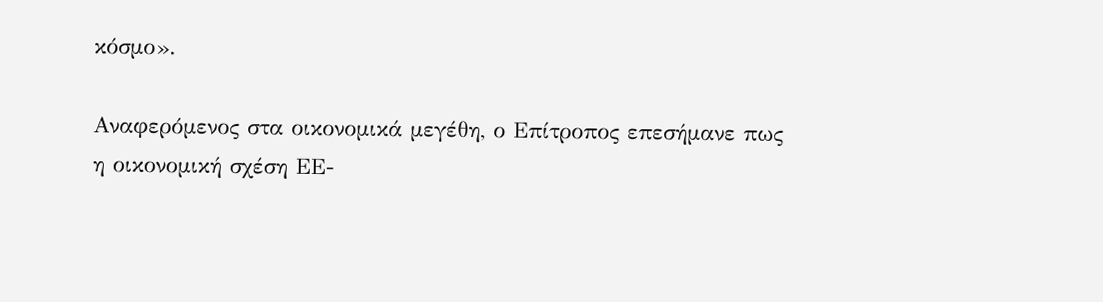κόσμο».

Αναφερόμενος στα οικονομικά μεγέθη, ο Επίτροπος επεσήμανε πως η οικονομική σχέση ΕΕ-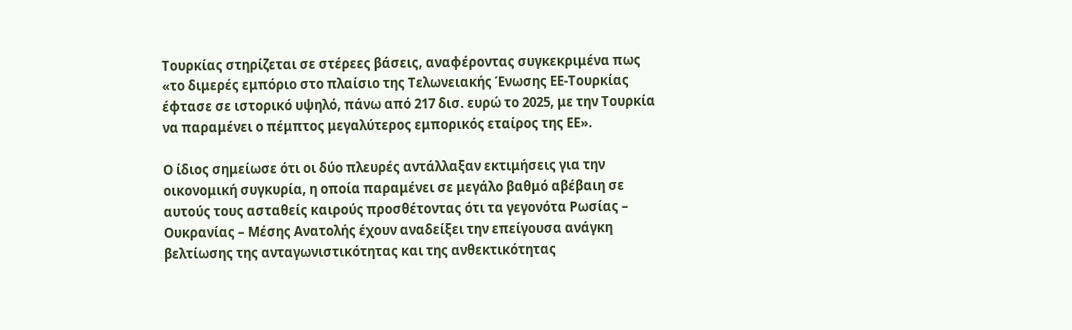Τουρκίας στηρίζεται σε στέρεες βάσεις, αναφέροντας συγκεκριμένα πως «το διμερές εμπόριο στο πλαίσιο της Τελωνειακής Ένωσης ΕΕ-Τουρκίας έφτασε σε ιστορικό υψηλό, πάνω από 217 δισ. ευρώ το 2025, με την Τουρκία να παραμένει ο πέμπτος μεγαλύτερος εμπορικός εταίρος της ΕΕ».

Ο ίδιος σημείωσε ότι οι δύο πλευρές αντάλλαξαν εκτιμήσεις για την οικονομική συγκυρία, η οποία παραμένει σε μεγάλο βαθμό αβέβαιη σε αυτούς τους ασταθείς καιρούς προσθέτοντας ότι τα γεγονότα Ρωσίας – Ουκρανίας – Μέσης Ανατολής έχουν αναδείξει την επείγουσα ανάγκη βελτίωσης της ανταγωνιστικότητας και της ανθεκτικότητας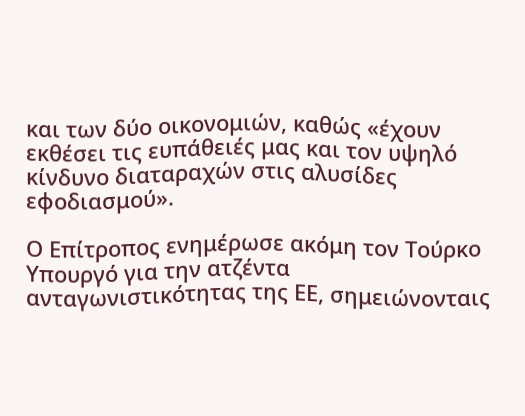και των δύο οικονομιών, καθώς «έχουν εκθέσει τις ευπάθειές μας και τον υψηλό κίνδυνο διαταραχών στις αλυσίδες εφοδιασμού».

Ο Επίτροπος ενημέρωσε ακόμη τον Τούρκο Υπουργό για την ατζέντα ανταγωνιστικότητας της ΕΕ, σημειώνονταις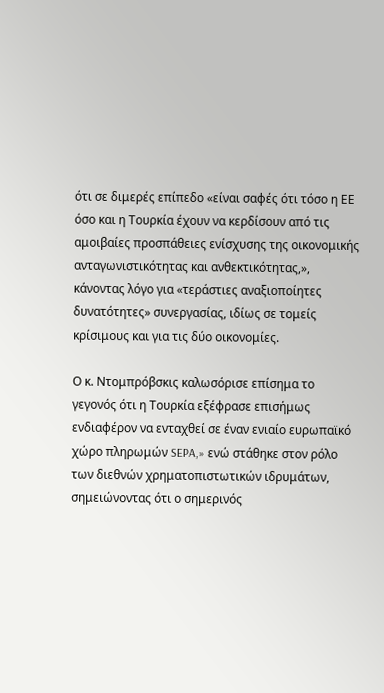ότι σε διμερές επίπεδο «είναι σαφές ότι τόσο η ΕΕ όσο και η Τουρκία έχουν να κερδίσουν από τις αμοιβαίες προσπάθειες ενίσχυσης της οικονομικής ανταγωνιστικότητας και ανθεκτικότητας,», κάνοντας λόγο για «τεράστιες αναξιοποίητες δυνατότητες» συνεργασίας, ιδίως σε τομείς κρίσιμους και για τις δύο οικονομίες.

Ο κ. Ντομπρόβσκις καλωσόρισε επίσημα το γεγονός ότι η Τουρκία εξέφρασε επισήμως ενδιαφέρον να ενταχθεί σε έναν ενιαίο ευρωπαϊκό χώρο πληρωμών SEPA,» ενώ στάθηκε στον ρόλο των διεθνών χρηματοπιστωτικών ιδρυμάτων, σημειώνοντας ότι ο σημερινός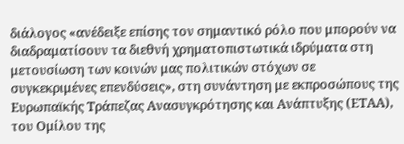διάλογος «ανέδειξε επίσης τον σημαντικό ρόλο που μπορούν να διαδραματίσουν τα διεθνή χρηματοπιστωτικά ιδρύματα στη μετουσίωση των κοινών μας πολιτικών στόχων σε συγκεκριμένες επενδύσεις», στη συνάντηση με εκπροσώπους της Ευρωπαϊκής Τράπεζας Ανασυγκρότησης και Ανάπτυξης (ΕΤΑΑ), του Ομίλου της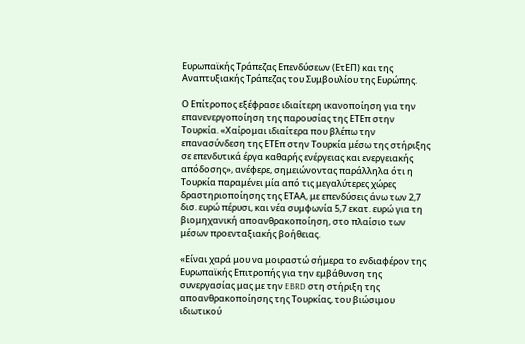Ευρωπαϊκής Τράπεζας Επενδύσεων (ΕτΕΠ) και της Αναπτυξιακής Τράπεζας του Συμβουλίου της Ευρώπης.

Ο Επίτροπος εξέφρασε ιδιαίτερη ικανοποίηση για την επανενεργοποίηση της παρουσίας της ΕΤΕπ στην Τουρκία. «Χαίρομαι ιδιαίτερα που βλέπω την επανασύνδεση της ΕΤΕπ στην Τουρκία μέσω της στήριξης σε επενδυτικά έργα καθαρής ενέργειας και ενεργειακής απόδοσης», ανέφερε, σημειώνοντας παράλληλα ότι η Τουρκία παραμένει μία από τις μεγαλύτερες χώρες δραστηριοποίησης της ΕΤΑΑ, με επενδύσεις άνω των 2,7 δισ. ευρώ πέρυσι, και νέα συμφωνία 5,7 εκατ. ευρώ για τη βιομηχανική αποανθρακοποίηση, στο πλαίσιο των μέσων προενταξιακής βοήθειας.

«Είναι χαρά μου να μοιραστώ σήμερα το ενδιαφέρον της Ευρωπαϊκής Επιτροπής για την εμβάθυνση της συνεργασίας μας με την EBRD στη στήριξη της αποανθρακοποίησης της Τουρκίας, του βιώσιμου ιδιωτικού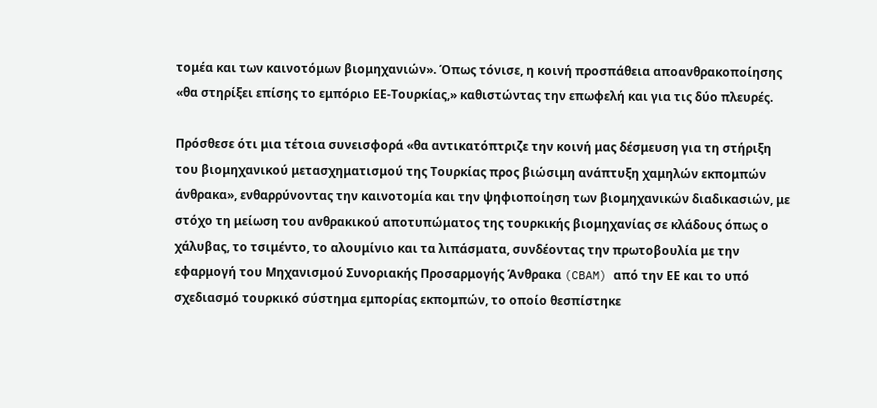τομέα και των καινοτόμων βιομηχανιών». Όπως τόνισε, η κοινή προσπάθεια αποανθρακοποίησης «θα στηρίξει επίσης το εμπόριο ΕΕ-Τουρκίας,» καθιστώντας την επωφελή και για τις δύο πλευρές.

Πρόσθεσε ότι μια τέτοια συνεισφορά «θα αντικατόπτριζε την κοινή μας δέσμευση για τη στήριξη του βιομηχανικού μετασχηματισμού της Τουρκίας προς βιώσιμη ανάπτυξη χαμηλών εκπομπών άνθρακα», ενθαρρύνοντας την καινοτομία και την ψηφιοποίηση των βιομηχανικών διαδικασιών, με στόχο τη μείωση του ανθρακικού αποτυπώματος της τουρκικής βιομηχανίας σε κλάδους όπως ο χάλυβας, το τσιμέντο, το αλουμίνιο και τα λιπάσματα, συνδέοντας την πρωτοβουλία με την εφαρμογή του Μηχανισμού Συνοριακής Προσαρμογής Άνθρακα (CBAM) από την ΕΕ και το υπό σχεδιασμό τουρκικό σύστημα εμπορίας εκπομπών, το οποίο θεσπίστηκε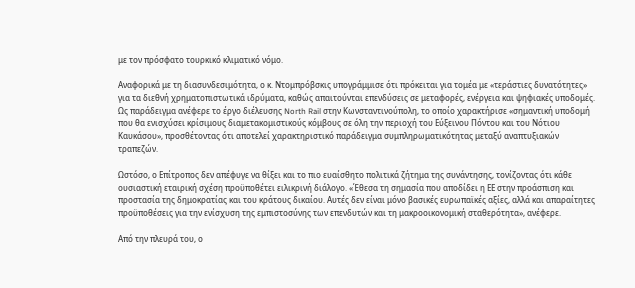με τον πρόσφατο τουρκικό κλιματικό νόμο.

Αναφορικά με τη διασυνδεσιμότητα, ο κ. Ντομπρόβσκις υπογράμμισε ότι πρόκειται για τομέα με «τεράστιες δυνατότητες» για τα διεθνή χρηματοπιστωτικά ιδρύματα, καθώς απαιτούνται επενδύσεις σε μεταφορές, ενέργεια και ψηφιακές υποδομές. Ως παράδειγμα ανέφερε το έργο διέλευσης North Rail στην Κωνσταντινούπολη, το οποίο χαρακτήρισε «σημαντική υποδομή που θα ενισχύσει κρίσιμους διαμετακομιστικούς κόμβους σε όλη την περιοχή του Εύξεινου Πόντου και του Νότιου Καυκάσου», προσθέτοντας ότι αποτελεί χαρακτηριστικό παράδειγμα συμπληρωματικότητας μεταξύ αναπτυξιακών τραπεζών.

Ωστόσο, ο Επίτροπος δεν απέφυγε να θίξει και το πιο ευαίσθητο πολιτικά ζήτημα της συνάντησης, τονίζοντας ότι κάθε ουσιαστική εταιρική σχέση προϋποθέτει ειλικρινή διάλογο. «Έθεσα τη σημασία που αποδίδει η ΕΕ στην προάσπιση και προστασία της δημοκρατίας και του κράτους δικαίου. Αυτές δεν είναι μόνο βασικές ευρωπαϊκές αξίες, αλλά και απαραίτητες προϋποθέσεις για την ενίσχυση της εμπιστοσύνης των επενδυτών και τη μακροοικονομική σταθερότητα», ανέφερε.

Από την πλευρά του, ο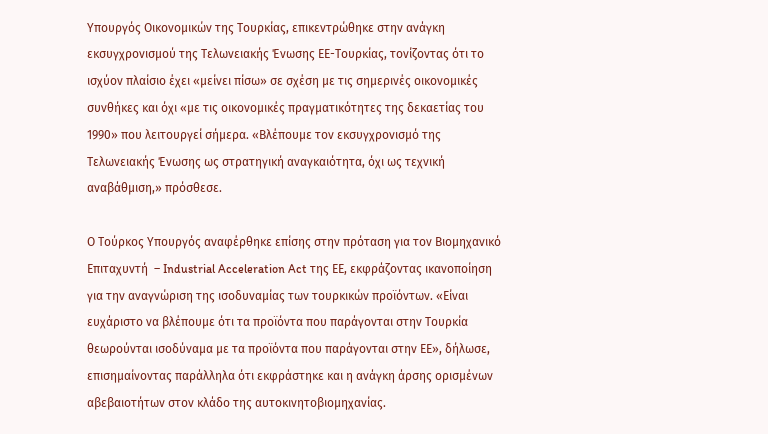Υπουργός Οικονομικών της Τουρκίας, επικεντρώθηκε στην ανάγκη εκσυγχρονισμού της Τελωνειακής Ένωσης ΕΕ-Τουρκίας, τονίζοντας ότι το ισχύον πλαίσιο έχει «μείνει πίσω» σε σχέση με τις σημερινές οικονομικές συνθήκες και όχι «με τις οικονομικές πραγματικότητες της δεκαετίας του 1990» που λειτουργεί σήμερα. «Βλέπουμε τον εκσυγχρονισμό της Τελωνειακής Ένωσης ως στρατηγική αναγκαιότητα, όχι ως τεχνική αναβάθμιση,» πρόσθεσε.

Ο Τούρκος Υπουργός αναφέρθηκε επίσης στην πρόταση για τον Βιομηχανικό Επιταχυντή  – Industrial Acceleration Act της ΕΕ, εκφράζοντας ικανοποίηση για την αναγνώριση της ισοδυναμίας των τουρκικών προϊόντων. «Είναι ευχάριστο να βλέπουμε ότι τα προϊόντα που παράγονται στην Τουρκία θεωρούνται ισοδύναμα με τα προϊόντα που παράγονται στην ΕΕ», δήλωσε, επισημαίνοντας παράλληλα ότι εκφράστηκε και η ανάγκη άρσης ορισμένων αβεβαιοτήτων στον κλάδο της αυτοκινητοβιομηχανίας.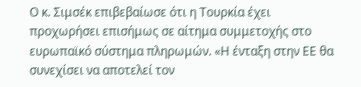Ο κ. Σιμσέκ επιβεβαίωσε ότι η Τουρκία έχει προχωρήσει επισήμως σε αίτημα συμμετοχής στο ευρωπαϊκό σύστημα πληρωμών. «Η ένταξη στην ΕΕ θα συνεχίσει να αποτελεί τον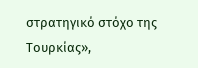στρατηγικό στόχο της Τουρκίας»,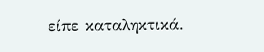είπε καταληκτικά.